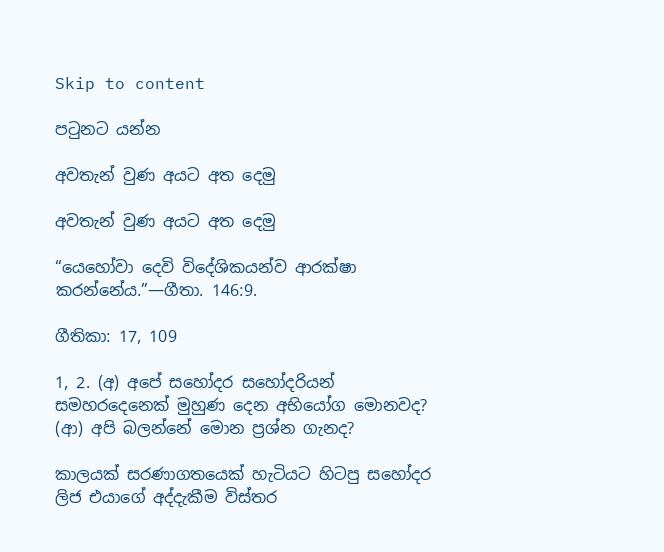Skip to content

පටුනට යන්න

අවතැන් වුණ අයට අත දෙමු

අවතැන් වුණ අයට අත දෙමු

“යෙහෝවා දෙවි විදේශිකයන්ව ආරක්ෂා කරන්නේය.”—ගීතා. 146:9.

ගීතිකා: 17, 109

1, 2. (අ) අපේ සහෝදර සහෝදරියන් සමහරදෙනෙක් මුහුණ දෙන අභියෝග මොනවද? (ආ) අපි බලන්නේ මොන ප්‍රශ්න ගැනද?

කාලයක් සරණාගතයෙක් හැටියට හිටපු සහෝදර ලිජ එයාගේ අද්දැකීම විස්තර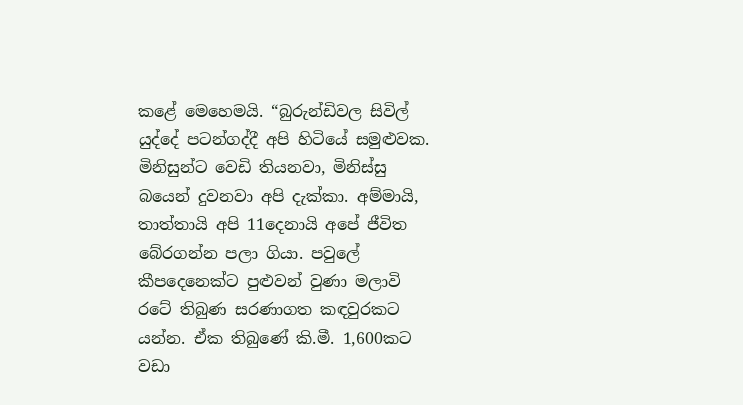කළේ මෙහෙමයි. “බුරුන්ඩිවල සිවිල් යුද්දේ පටන්ගද්දී අපි හිටියේ සමුළුවක. මිනිසුන්ට වෙඩි තියනවා, මිනිස්සු බයෙන් දුවනවා අපි දැක්කා. අම්මායි, තාත්තායි අපි 11දෙනායි අපේ ජීවිත බේරගන්න පලා ගියා. පවුලේ කීපදෙනෙක්ට පුළුවන් වුණා මලාවි රටේ තිබුණ සරණාගත කඳවුරකට යන්න. ඒක තිබුණේ කි.මී. 1,600කට වඩා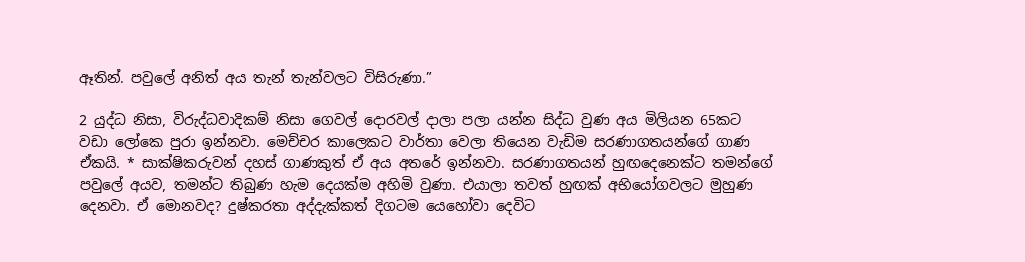ඈතින්. පවුලේ අනිත් අය තැන් තැන්වලට විසිරුණා.”

2 යුද්ධ නිසා, විරුද්ධවාදිකම් නිසා ගෙවල් දොරවල් දාලා පලා යන්න සිද්ධ වුණ අය මිලියන 65කට වඩා ලෝකෙ පුරා ඉන්නවා. මෙච්චර කාලෙකට වාර්තා වෙලා තියෙන වැඩිම සරණාගතයන්ගේ ගාණ ඒකයි. * සාක්ෂිකරුවන් දහස් ගාණකුත් ඒ අය අතරේ ඉන්නවා. සරණාගතයන් හුඟදෙනෙක්ට තමන්ගේ පවුලේ අයව, තමන්ට තිබුණ හැම දෙයක්ම අහිමි වුණා. එයාලා තවත් හුඟක් අභියෝගවලට මුහුණ දෙනවා. ඒ මොනවද? දුෂ්කරතා අද්දැක්කත් දිගටම යෙහෝවා දෙවිට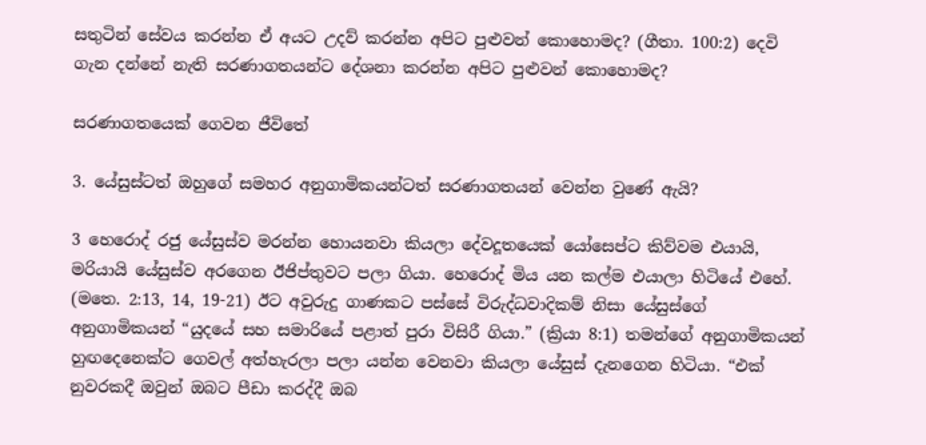සතුටින් සේවය කරන්න ඒ අයට උදව් කරන්න අපිට පුළුවන් කොහොමද? (ගීතා. 100:2) දෙවි ගැන දන්නේ නැති සරණාගතයන්ට දේශනා කරන්න අපිට පුළුවන් කොහොමද?

සරණාගතයෙක් ගෙවන ජීවිතේ

3. යේසුස්ටත් ඔහුගේ සමහර අනුගාමිකයන්ටත් සරණාගතයන් වෙන්න වුණේ ඇයි?

3 හෙරොද් රජු යේසුස්ව මරන්න හොයනවා කියලා දේවදූතයෙක් යෝසෙප්ට කිව්වම එයායි, මරියායි යේසුස්ව අරගෙන ඊජිප්තුවට පලා ගියා. හෙරොද් මිය යන කල්ම එයාලා හිටියේ එහේ. (මතෙ. 2:13, 14, 19-21) ඊට අවුරුදු ගාණකට පස්සේ විරුද්ධවාදිකම් නිසා යේසුස්ගේ අනුගාමිකයන් “යුදයේ සහ සමාරියේ පළාත් පුරා විසිරී ගියා.” (ක්‍රියා 8:1) තමන්ගේ අනුගාමිකයන් හුඟදෙනෙක්ට ගෙවල් අත්හැරලා පලා යන්න වෙනවා කියලා යේසුස් දැනගෙන හිටියා. “එක් නුවරකදී ඔවුන් ඔබට පීඩා කරද්දී ඔබ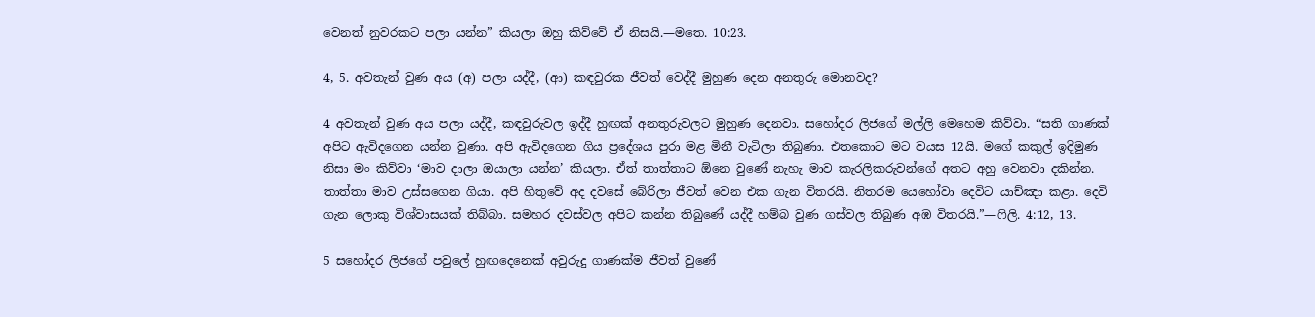වෙනත් නුවරකට පලා යන්න” කියලා ඔහු කිව්වේ ඒ නිසයි.—මතෙ. 10:23.

4, 5. අවතැන් වුණ අය (අ) පලා යද්දී, (ආ) කඳවුරක ජීවත් වෙද්දී මුහුණ දෙන අනතුරු මොනවද?

4 අවතැන් වුණ අය පලා යද්දී, කඳවුරුවල ඉද්දී හුඟක් අනතුරුවලට මුහුණ දෙනවා. සහෝදර ලිජගේ මල්ලි මෙහෙම කිව්වා. “සති ගාණක් අපිට ඇවිදගෙන යන්න වුණා. අපි ඇවිදගෙන ගිය ප්‍රදේශය පුරා මළ මිනී වැටිලා තිබුණා. එතකොට මට වයස 12යි. මගේ කකුල් ඉදිමුණ නිසා මං කිව්වා ‘මාව දාලා ඔයාලා යන්න’ කියලා. ඒත් තාත්තාට ඕනෙ වුණේ නැහැ මාව කැරලිකරුවන්ගේ අතට අහු වෙනවා දකින්න. තාත්තා මාව උස්සගෙන ගියා. අපි හිතුවේ අද දවසේ බේරිලා ජීවත් වෙන එක ගැන විතරයි. නිතරම යෙහෝවා දෙවිට යාච්ඤා කළා. දෙවි ගැන ලොකු විශ්වාසයක් තිබ්බා. සමහර දවස්වල අපිට කන්න තිබුණේ යද්දී හම්බ වුණ ගස්වල තිබුණ අඹ විතරයි.”—ෆිලි. 4:12, 13.

5 සහෝදර ලිජගේ පවුලේ හුඟදෙනෙක් අවුරුදු ගාණක්ම ජීවත් වුණේ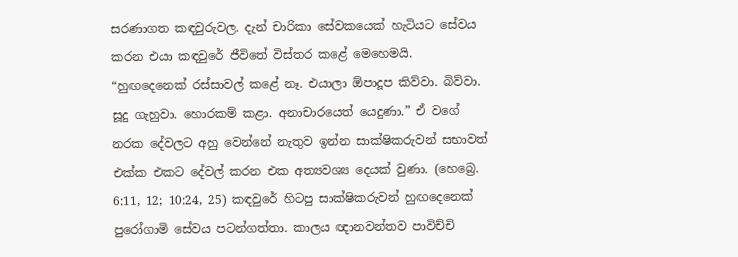සරණාගත කඳවුරුවල. දැන් චාරිකා සේවකයෙක් හැටියට සේවය කරන එයා කඳවුරේ ජීවිතේ විස්තර කළේ මෙහෙමයි. “හුඟදෙනෙක් රස්සාවල් කළේ නෑ. එයාලා ඕපාදූප කිව්වා. බිව්වා. සූදු ගැහුවා. හොරකම් කළා. අනාචාරයෙත් යෙදුණා.” ඒ වගේ නරක දේවලට අහු වෙන්නේ නැතුව ඉන්න සාක්ෂිකරුවන් සභාවත් එක්ක එකට දේවල් කරන එක අත්‍යවශ්‍ය දෙයක් වුණා. (හෙබ්‍රෙ. 6:11, 12; 10:24, 25) කඳවුරේ හිටපු සාක්ෂිකරුවන් හුඟදෙනෙක් පුරෝගාමි සේවය පටන්ගත්තා. කාලය ඥානවන්තව පාවිච්චි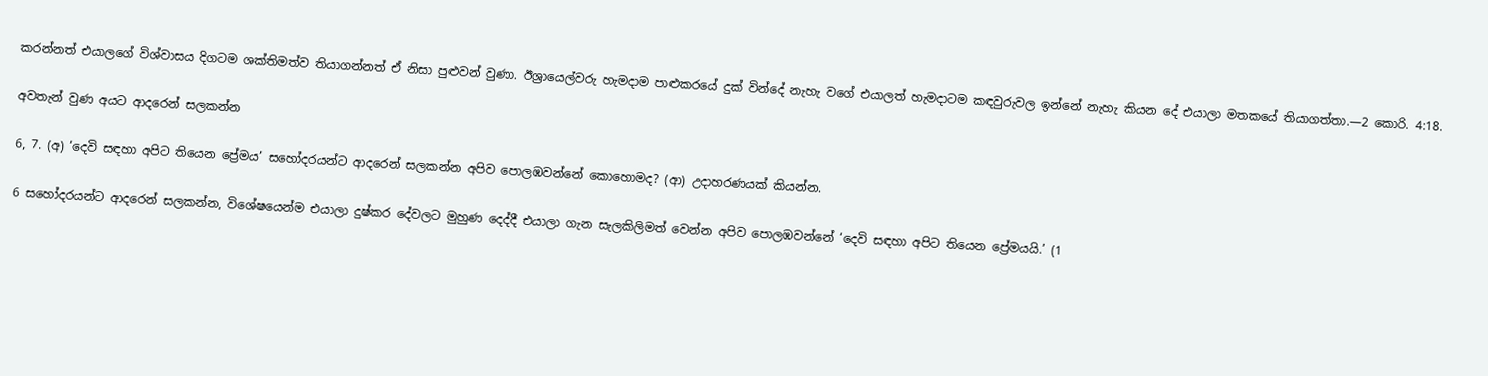කරන්නත් එයාලගේ විශ්වාසය දිගටම ශක්තිමත්ව තියාගන්නත් ඒ නිසා පුළුවන් වුණා. ඊශ්‍රායෙල්වරු හැමදාම පාළුකරයේ දුක් වින්දේ නැහැ වගේ එයාලත් හැමදාටම කඳවුරුවල ඉන්නේ නැහැ කියන දේ එයාලා මතකයේ තියාගත්තා.—2 කොරි. 4:18.

අවතැන් වුණ අයට ආදරෙන් සලකන්න

6, 7. (අ) ‘දෙවි සඳහා අපිට තියෙන ප්‍රේමය’ සහෝදරයන්ට ආදරෙන් සලකන්න අපිව පොලඹවන්නේ කොහොමද? (ආ) උදාහරණයක් කියන්න.

6 සහෝදරයන්ට ආදරෙන් සලකන්න, විශේෂයෙන්ම එයාලා දුෂ්කර දේවලට මුහුණ දෙද්දී එයාලා ගැන සැලකිලිමත් වෙන්න අපිව පොලඹවන්නේ ‘දෙවි සඳහා අපිට තියෙන ප්‍රේමයයි.’ (1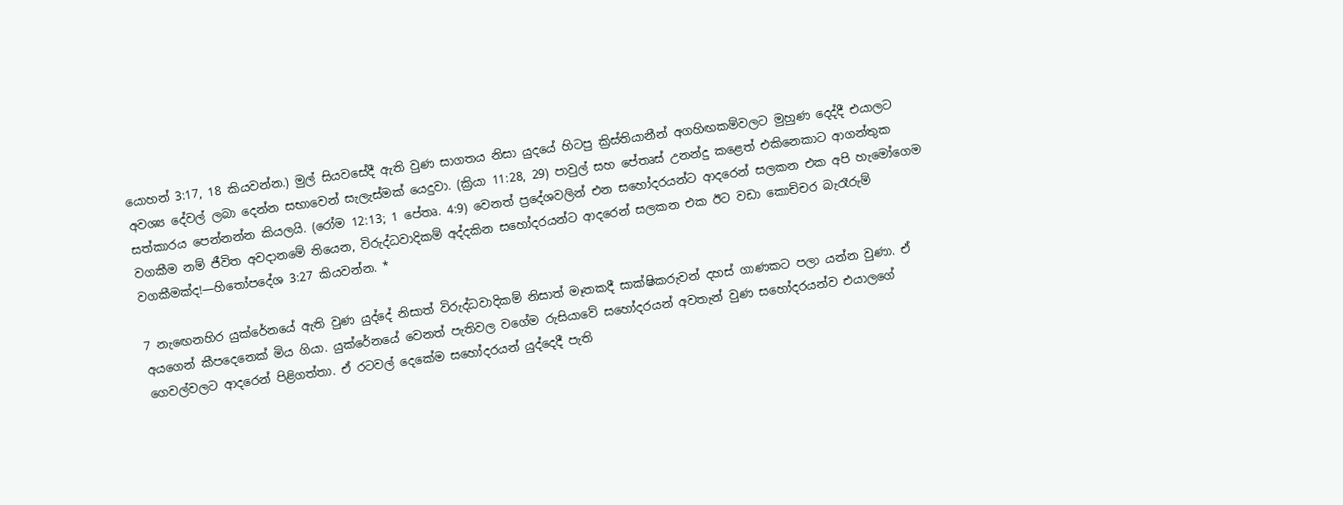යොහන් 3:17, 18 කියවන්න.) මුල් සියවසේදී ඇති වුණ සාගතය නිසා යුදයේ හිටපු ක්‍රිස්තියානීන් අගහිඟකම්වලට මුහුණ දෙද්දී එයාලට අවශ්‍ය දේවල් ලබා දෙන්න සභාවෙන් සැලැස්මක් යෙදුවා. (ක්‍රියා 11:28, 29) පාවුල් සහ පේතෘස් උනන්දු කළෙත් එකිනෙකාට ආගන්තුක සත්කාරය පෙන්නන්න කියලයි. (රෝම 12:13; 1 පේතෘ. 4:9) වෙනත් ප්‍රදේශවලින් එන සහෝදරයන්ට ආදරෙන් සලකන එක අපි හැමෝගෙම වගකීම නම් ජීවිත අවදානමේ තියෙන, විරුද්ධවාදිකම් අද්දකින සහෝදරයන්ට ආදරෙන් සලකන එක ඊට වඩා කොච්චර බැරෑරුම් වගකීමක්ද!—හිතෝපදේශ 3:27 කියවන්න. *

7 නැඟෙනහිර යුක්රේනයේ ඇති වුණ යුද්දේ නිසාත් විරුද්ධවාදිකම් නිසාත් මෑතකදී සාක්ෂිකරුවන් දහස් ගාණකට පලා යන්න වුණා. ඒ අයගෙන් කීපදෙනෙක් මිය ගියා. යුක්රේනයේ වෙනත් පැතිවල වගේම රුසියාවේ සහෝදරයන් අවතැන් වුණ සහෝදරයන්ව එයාලගේ ගෙවල්වලට ආදරෙන් පිළිගත්තා. ඒ රටවල් දෙකේම සහෝදරයන් යුද්දෙදී පැති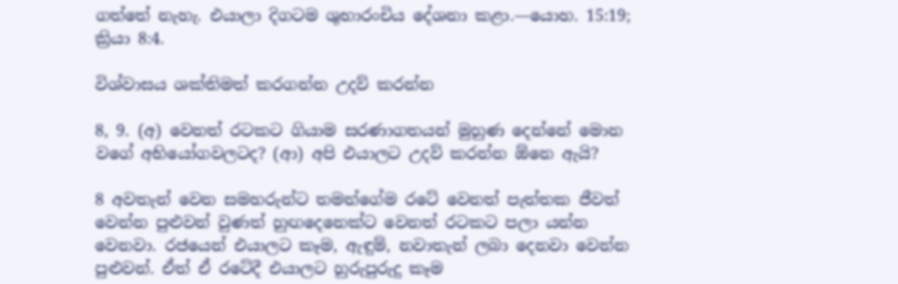ගත්තේ නැහැ. එයාලා දිගටම ශුභාරංචිය දේශනා කළා.—යොහ. 15:19; ක්‍රියා 8:4.

විශ්වාසය ශක්තිමත් කරගන්න උදව් කරන්න

8, 9. (අ) වෙනත් රටකට ගියාම සරණාගතයන් මුහුණ දෙන්නේ මොන වගේ අභියෝගවලටද? (ආ) අපි එයාලට උදව් කරන්න ඕනෙ ඇයි?

8 අවතැන් වෙන සමහරුන්ට තමන්ගේම රටේ වෙනත් පැත්තක ජීවත් වෙන්න පුළුවන් වුණත් හුඟදෙනෙක්ට වෙනත් රටකට පලා යන්න වෙනවා. රජයෙන් එයාලට කෑම, ඇඳුම්, නවාතැන් ලබා දෙනවා වෙන්න පුළුවන්. ඒත් ඒ රටේදී එයාලට හුරුපුරුදු කෑම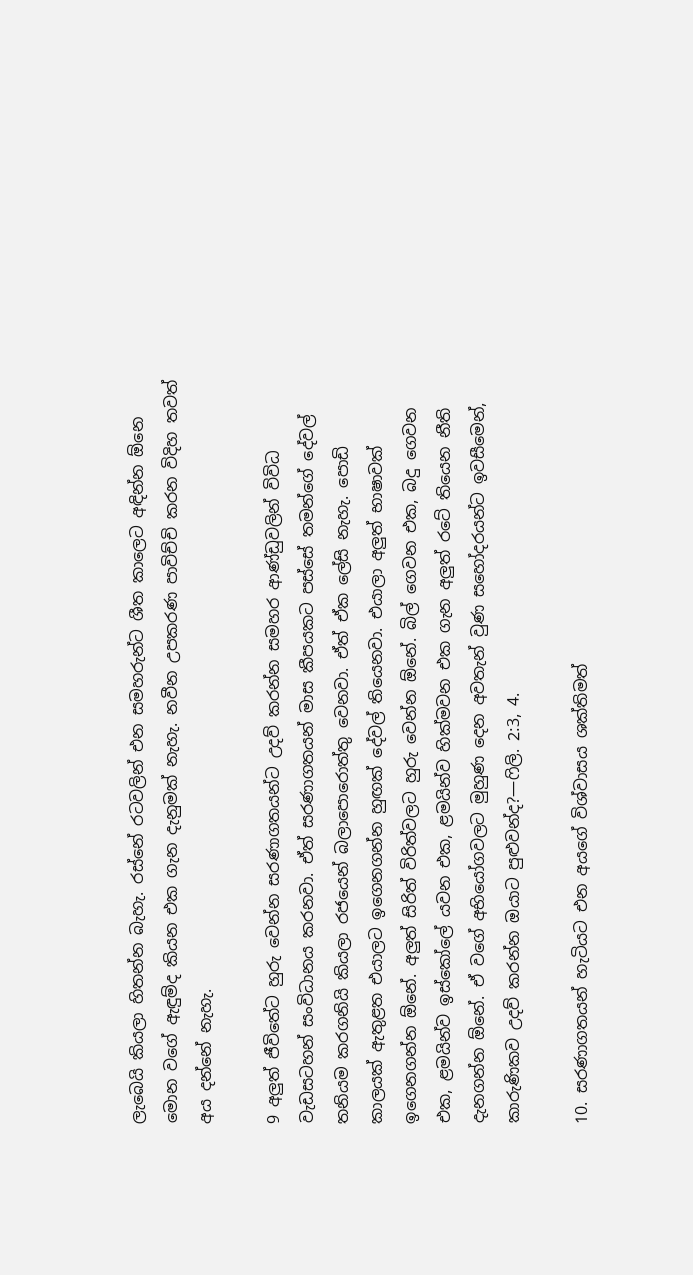ලැබෙයි කියලා හිතන්න බැහැ. රස්නේ රටවලින් එන සමහරුන්ට ශීත කාලෙට අඳින්න ඕනෙ මොන වගේ ඇඳුම්ද කියන එක ගැන දැනුමක් නැහැ. නවීන උපකරණ පාවිච්චි කරන විදිහ තවත් අය දන්නේ නැහැ.

9 අලුත් ජීවිතේට හුරු වෙන්න සරණාගතයන්ට උදව් කරන්න සමහර ආණ්ඩුවලින් විවිධ වැඩසටහන් සංවිධානය කරනවා. ඒත් සරණාගතයන් මාස කීපයකට පස්සේ තමන්ගේ දේවල් තනියම කරගනියි කියලා රජයෙන් බලාපොරොත්තු වෙනවා. ඒත් ඒක ලේසි නැහැ. පොඩි කාලයක් ඇතුළත එයාලට ඉගෙනගන්න හුඟක් දේවල් තියෙනවා. එයාලා අලුත් භාෂාවක් ඉගෙනගන්න ඕනේ. අලුත් සිරිත් විරිත්වලට හුරු වෙන්න ඕනේ. බිල් ගෙවන එක, බදු ගෙවන එක, ළමයින්ව ඉස්කෝලේ යවන එක, ළමයින්ව හික්මවන එක ගැන අලුත් රටේ තියෙන නීති දැනගන්න ඕනේ. ඒ වගේ අභියෝගවලට මුහුණ දෙන අවතැන් වුණ සහෝදරයන්ට ඉවසීමෙන්, කාරුණිකව උදව් කරන්න ඔයාට පුළුවන්ද?—ෆිලි. 2:3, 4.

10. සරණාගතයන් හැටියට එන අයගේ විශ්වාසය ශක්තිමත්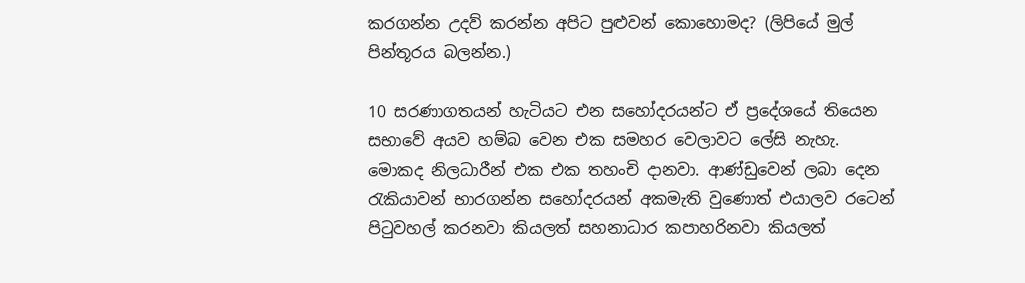කරගන්න උදව් කරන්න අපිට පුළුවන් කොහොමද? (ලිපියේ මුල් පින්තූරය බලන්න.)

10 සරණාගතයන් හැටියට එන සහෝදරයන්ට ඒ ප්‍රදේශයේ තියෙන සභාවේ අයව හම්බ වෙන එක සමහර වෙලාවට ලේසි නැහැ. මොකද නිලධාරීන් එක එක තහංචි දානවා. ආණ්ඩුවෙන් ලබා දෙන රැකියාවන් භාරගන්න සහෝදරයන් අකමැති වුණොත් එයාලව රටෙන් පිටුවහල් කරනවා කියලත් සහනාධාර කපාහරිනවා කියලත්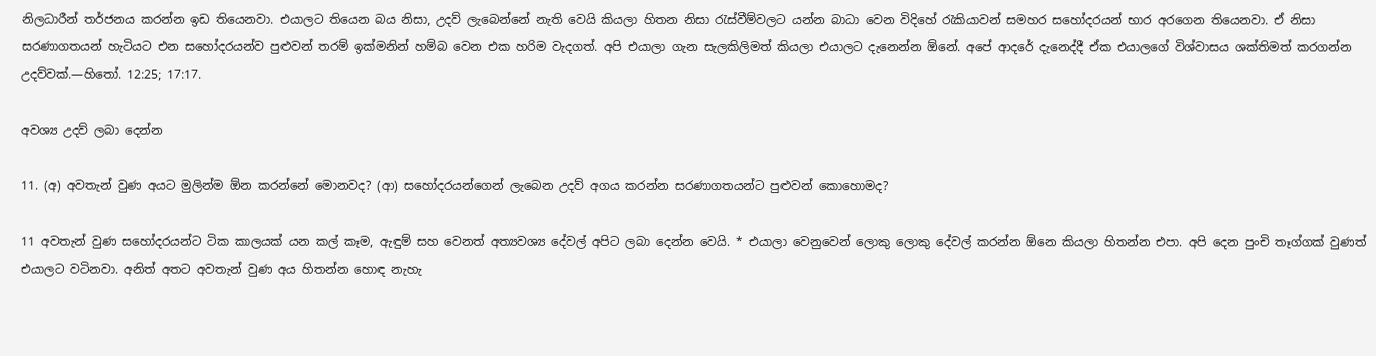නිලධාරීන් තර්ජනය කරන්න ඉඩ තියෙනවා. එයාලට තියෙන බය නිසා, උදව් ලැබෙන්නේ නැති වෙයි කියලා හිතන නිසා රැස්වීම්වලට යන්න බාධා වෙන විදිහේ රැකියාවන් සමහර සහෝදරයන් භාර අරගෙන තියෙනවා. ඒ නිසා සරණාගතයන් හැටියට එන සහෝදරයන්ව පුළුවන් තරම් ඉක්මනින් හම්බ වෙන එක හරිම වැදගත්. අපි එයාලා ගැන සැලකිලිමත් කියලා එයාලට දැනෙන්න ඕනේ. අපේ ආදරේ දැනෙද්දී ඒක එයාලගේ විශ්වාසය ශක්තිමත් කරගන්න උදව්වක්.—හිතෝ. 12:25; 17:17.

අවශ්‍ය උදව් ලබා දෙන්න

11. (අ) අවතැන් වුණ අයට මුලින්ම ඕන කරන්නේ මොනවද? (ආ) සහෝදරයන්ගෙන් ලැබෙන උදව් අගය කරන්න සරණාගතයන්ට පුළුවන් කොහොමද?

11 අවතැන් වුණ සහෝදරයන්ට ටික කාලයක් යන කල් කෑම, ඇඳුම් සහ වෙනත් අත්‍යවශ්‍ය දේවල් අපිට ලබා දෙන්න වෙයි. * එයාලා වෙනුවෙන් ලොකු ලොකු දේවල් කරන්න ඕනෙ කියලා හිතන්න එපා. අපි දෙන පුංචි තෑග්ගක් වුණත් එයාලට වටිනවා. අනිත් අතට අවතැන් වුණ අය හිතන්න හොඳ නැහැ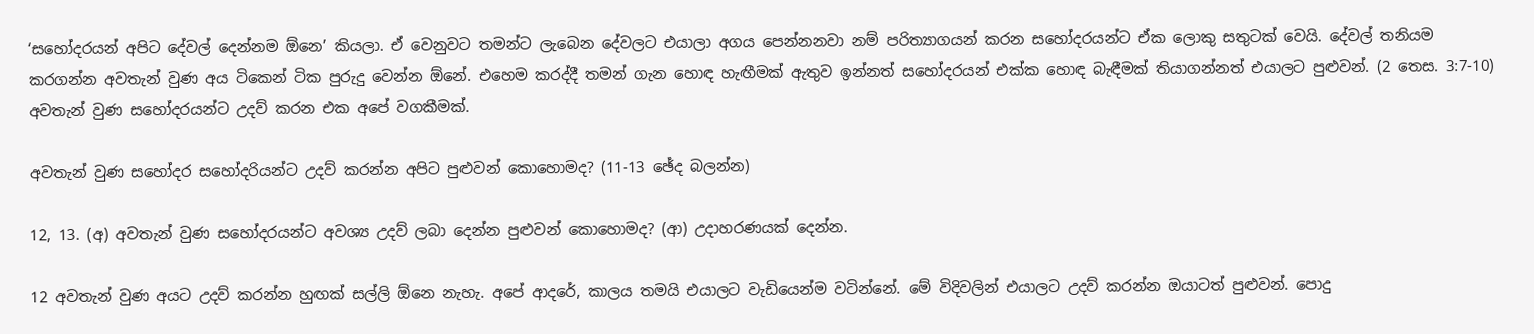‘සහෝදරයන් අපිට දේවල් දෙන්නම ඕනෙ’ කියලා. ඒ වෙනුවට තමන්ට ලැබෙන දේවලට එයාලා අගය පෙන්නනවා නම් පරිත්‍යාගයන් කරන සහෝදරයන්ට ඒක ලොකු සතුටක් වෙයි. දේවල් තනියම කරගන්න අවතැන් වුණ අය ටිකෙන් ටික පුරුදු වෙන්න ඕනේ. එහෙම කරද්දී තමන් ගැන හොඳ හැඟීමක් ඇතුව ඉන්නත් සහෝදරයන් එක්ක හොඳ බැඳීමක් තියාගන්නත් එයාලට පුළුවන්. (2 තෙස. 3:7-10) අවතැන් වුණ සහෝදරයන්ට උදව් කරන එක අපේ වගකීමක්.

අවතැන් වුණ සහෝදර සහෝදරියන්ට උදව් කරන්න අපිට පුළුවන් කොහොමද? (11-13 ඡේද බලන්න)

12, 13. (අ) අවතැන් වුණ සහෝදරයන්ට අවශ්‍ය උදව් ලබා දෙන්න පුළුවන් කොහොමද? (ආ) උදාහරණයක් දෙන්න.

12 අවතැන් වුණ අයට උදව් කරන්න හුඟක් සල්ලි ඕනෙ නැහැ. අපේ ආදරේ, කාලය තමයි එයාලට වැඩියෙන්ම වටින්නේ. මේ විදිවලින් එයාලට උදව් කරන්න ඔයාටත් පුළුවන්. පොදු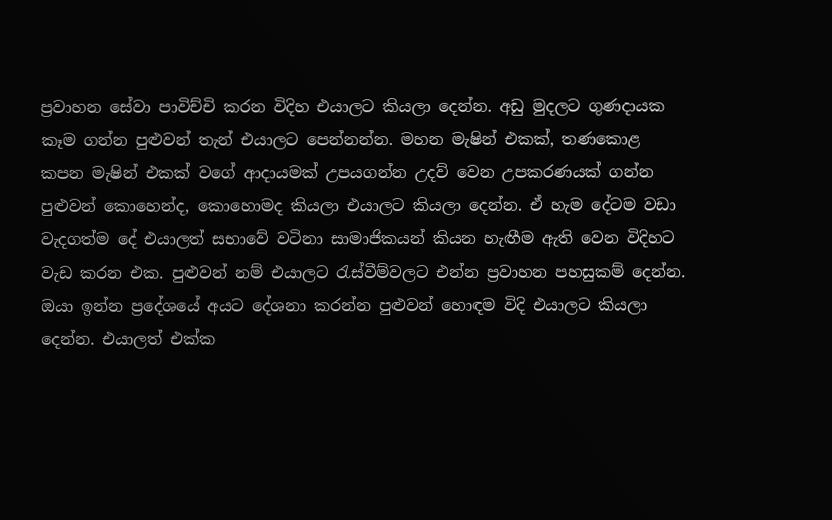ප්‍රවාහන සේවා පාවිච්චි කරන විදිහ එයාලට කියලා දෙන්න. අඩු මුදලට ගුණදායක කෑම ගන්න පුළුවන් තැන් එයාලට පෙන්නන්න. මහන මැෂින් එකක්, තණකොළ කපන මැෂින් එකක් වගේ ආදායමක් උපයගන්න උදව් වෙන උපකරණයක් ගන්න පුළුවන් කොහෙන්ද, කොහොමද කියලා එයාලට කියලා දෙන්න. ඒ හැම දේටම වඩා වැදගත්ම දේ එයාලත් සභාවේ වටිනා සාමාජිකයන් කියන හැඟීම ඇති වෙන විදිහට වැඩ කරන එක. පුළුවන් නම් එයාලට රැස්වීම්වලට එන්න ප්‍රවාහන පහසුකම් දෙන්න. ඔයා ඉන්න ප්‍රදේශයේ අයට දේශනා කරන්න පුළුවන් හොඳම විදි එයාලට කියලා දෙන්න. එයාලත් එක්ක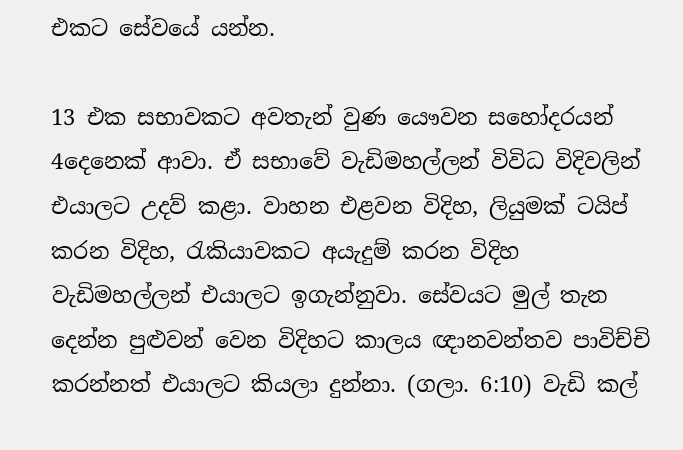එකට සේවයේ යන්න.

13 එක සභාවකට අවතැන් වුණ යෞවන සහෝදරයන් 4දෙනෙක් ආවා. ඒ සභාවේ වැඩිමහල්ලන් විවිධ විදිවලින් එයාලට උදව් කළා. වාහන එළවන විදිහ, ලියුමක් ටයිප් කරන විදිහ, රැකියාවකට අයැදුම් කරන විදිහ වැඩිමහල්ලන් එයාලට ඉගැන්නුවා. සේවයට මුල් තැන දෙන්න පුළුවන් වෙන විදිහට කාලය ඥානවන්තව පාවිච්චි කරන්නත් එයාලට කියලා දුන්නා. (ගලා. 6:10) වැඩි කල්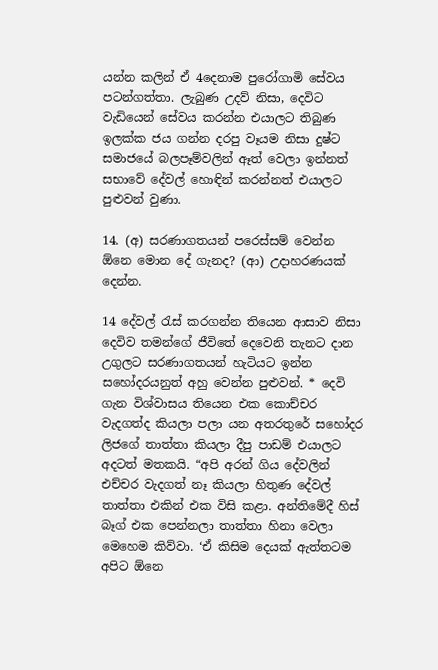යන්න කලින් ඒ 4දෙනාම පුරෝගාමි සේවය පටන්ගත්තා. ලැබුණ උදව් නිසා, දෙවිට වැඩියෙන් සේවය කරන්න එයාලට තිබුණ ඉලක්ක ජය ගන්න දරපු වෑයම නිසා දුෂ්ට සමාජයේ බලපෑම්වලින් ඈත් වෙලා ඉන්නත් සභාවේ දේවල් හොඳින් කරන්නත් එයාලට පුළුවන් වුණා.

14. (අ) සරණාගතයන් පරෙස්සම් වෙන්න ඕනෙ මොන දේ ගැනද? (ආ) උදාහරණයක් දෙන්න.

14 දේවල් රැස් කරගන්න තියෙන ආසාව නිසා දෙවිව තමන්ගේ ජීවිතේ දෙවෙනි තැනට දාන උගුලට සරණාගතයන් හැටියට ඉන්න සහෝදරයනුත් අහු වෙන්න පුළුවන්. * දෙවි ගැන විශ්වාසය තියෙන එක කොච්චර වැදගත්ද කියලා පලා යන අතරතුරේ සහෝදර ලිජගේ තාත්තා කියලා දීපු පාඩම් එයාලට අදටත් මතකයි. “අපි අරන් ගිය දේවලින් එච්චර වැදගත් නෑ කියලා හිතුණ දේවල් තාත්තා එකින් එක විසි කළා. අන්තිමේදී හිස් බෑග් එක පෙන්නලා තාත්තා හිනා වෙලා මෙහෙම කිව්වා. ‘ඒ කිසිම දෙයක් ඇත්තටම අපිට ඕනෙ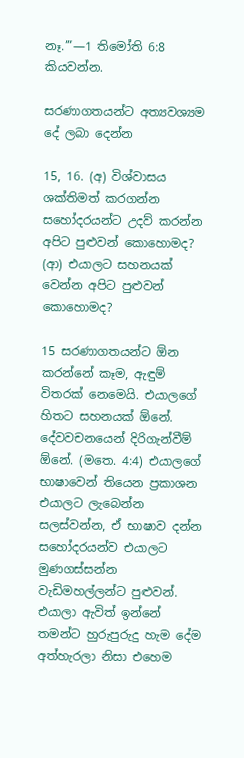නෑ.’”—1 තිමෝති 6:8 කියවන්න.

සරණාගතයන්ට අත්‍යවශ්‍යම දේ ලබා දෙන්න

15, 16. (අ) විශ්වාසය ශක්තිමත් කරගන්න සහෝදරයන්ට උදව් කරන්න අපිට පුළුවන් කොහොමද? (ආ) එයාලට සහනයක් වෙන්න අපිට පුළුවන් කොහොමද?

15 සරණාගතයන්ට ඕන කරන්නේ කෑම, ඇඳුම් විතරක් නෙමෙයි. එයාලගේ හිතට සහනයක් ඕනේ. දේවවචනයෙන් දිරිගැන්වීම් ඕනේ. (මතෙ. 4:4) එයාලගේ භාෂාවෙන් තියෙන ප්‍රකාශන එයාලට ලැබෙන්න සලස්වන්න, ඒ භාෂාව දන්න සහෝදරයන්ව එයාලට මුණගස්සන්න වැඩිමහල්ලන්ට පුළුවන්. එයාලා ඇවිත් ඉන්නේ තමන්ට හුරුපුරුදු හැම දේම අත්හැරලා නිසා එහෙම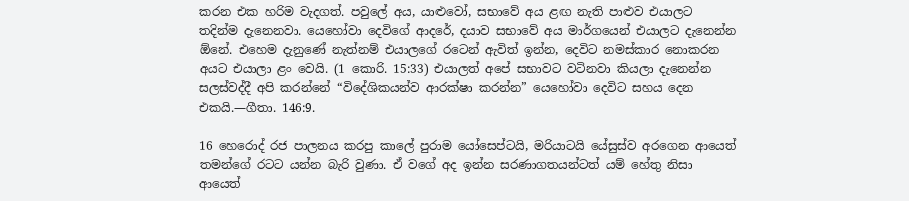කරන එක හරිම වැදගත්. පවුලේ අය, යාළුවෝ, සභාවේ අය ළඟ නැති පාළුව එයාලට තදින්ම දැනෙනවා. යෙහෝවා දෙවිගේ ආදරේ, දයාව සභාවේ අය මාර්ගයෙන් එයාලට දැනෙන්න ඕනේ. එහෙම දැනුණේ නැත්නම් එයාලගේ රටෙන් ඇවිත් ඉන්න, දෙවිට නමස්කාර නොකරන අයට එයාලා ළං වෙයි. (1 කොරි. 15:33) එයාලත් අපේ සභාවට වටිනවා කියලා දැනෙන්න සලස්වද්දී අපි කරන්නේ “විදේශිකයන්ව ආරක්ෂා කරන්න” යෙහෝවා දෙවිට සහය දෙන එකයි.—ගීතා. 146:9.

16 හෙරොද් රජ පාලනය කරපු කාලේ පුරාම යෝසෙප්ටයි, මරියාටයි යේසුස්ව අරගෙන ආයෙත් තමන්ගේ රටට යන්න බැරි වුණා. ඒ වගේ අද ඉන්න සරණාගතයන්ටත් යම් හේතු නිසා ආයෙත්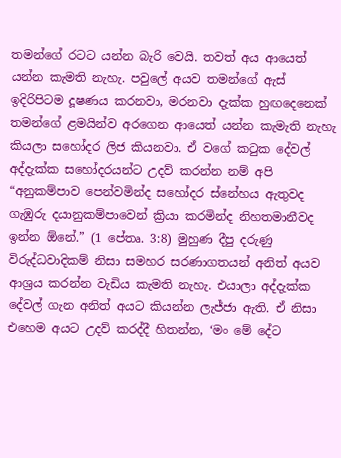තමන්ගේ රටට යන්න බැරි වෙයි. තවත් අය ආයෙත් යන්න කැමති නැහැ. පවුලේ අයව තමන්ගේ ඇස් ඉදිරිපිටම දූෂණය කරනවා, මරනවා දැක්ක හුඟදෙනෙක් තමන්ගේ ළමයින්ව අරගෙන ආයෙත් යන්න කැමැති නැහැ කියලා සහෝදර ලිජ කියනවා. ඒ වගේ කටුක දේවල් අද්දැක්ක සහෝදරයන්ට උදව් කරන්න නම් අපි “අනුකම්පාව පෙන්වමින්ද සහෝදර ස්නේහය ඇතුවද ගැඹුරු දයානුකම්පාවෙන් ක්‍රියා කරමින්ද නිහතමානීවද ඉන්න ඕනේ.” (1 පේතෘ. 3:8) මුහුණ දීපු දරුණු විරුද්ධවාදිකම් නිසා සමහර සරණාගතයන් අනිත් අයව ආශ්‍රය කරන්න වැඩිය කැමති නැහැ. එයාලා අද්දැක්ක දේවල් ගැන අනිත් අයට කියන්න ලැජ්ජා ඇති. ඒ නිසා එහෙම අයට උදව් කරද්දී හිතන්න, ‘මං මේ දේට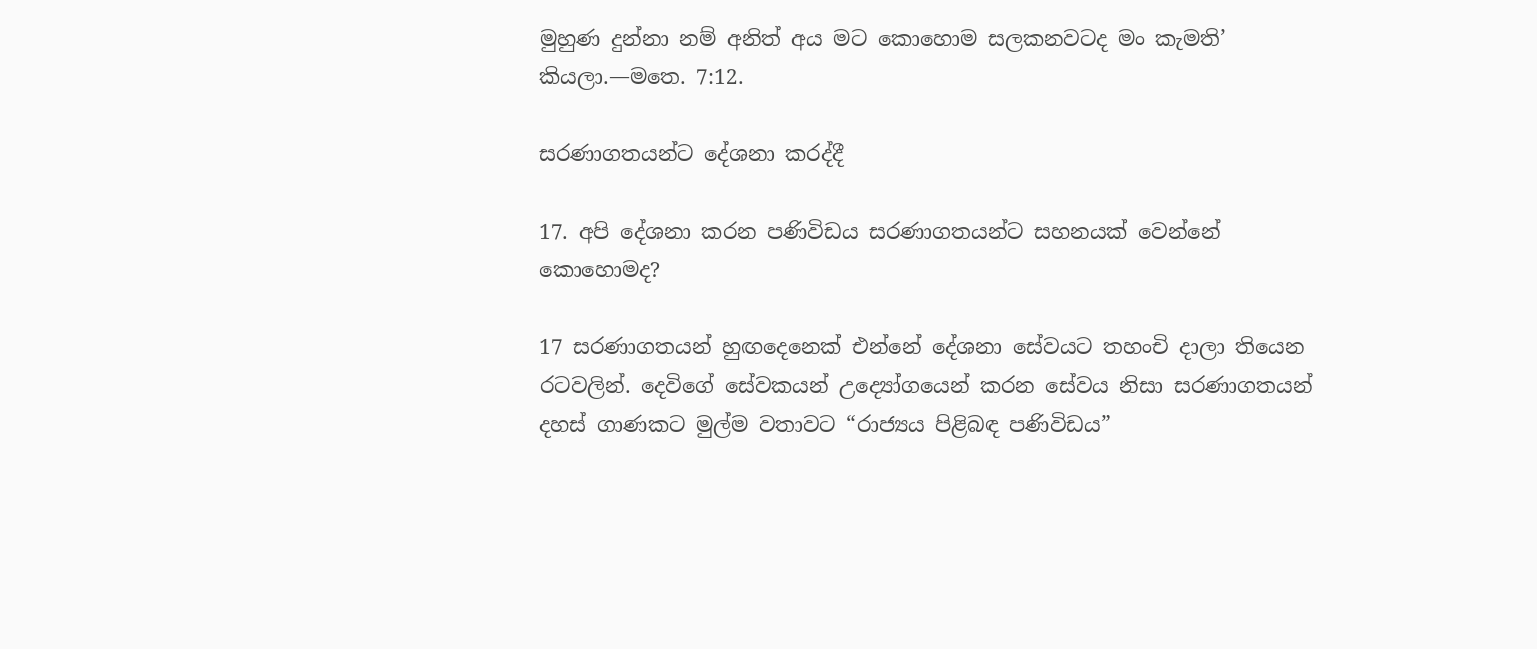මුහුණ දුන්නා නම් අනිත් අය මට කොහොම සලකනවටද මං කැමති’ කියලා.—මතෙ. 7:12.

සරණාගතයන්ට දේශනා කරද්දී

17. අපි දේශනා කරන පණිවිඩය සරණාගතයන්ට සහනයක් වෙන්නේ කොහොමද?

17 සරණාගතයන් හුඟදෙනෙක් එන්නේ දේශනා සේවයට තහංචි දාලා තියෙන රටවලින්. දෙවිගේ සේවකයන් උද්‍යෝගයෙන් කරන සේවය නිසා සරණාගතයන් දහස් ගාණකට මුල්ම වතාවට “රාජ්‍යය පිළිබඳ පණිවිඩය”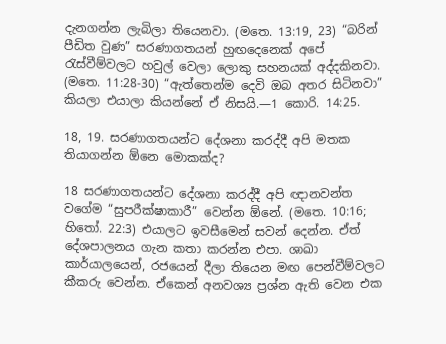දැනගන්න ලැබිලා තියෙනවා. (මතෙ. 13:19, 23) “බරින් පීඩිත වුණ” සරණාගතයන් හුඟදෙනෙක් අපේ රැස්වීම්වලට හවුල් වෙලා ලොකු සහනයක් අද්දකිනවා. (මතෙ. 11:28-30) “ඇත්තෙන්ම දෙවි ඔබ අතර සිටිනවා” කියලා එයාලා කියන්නේ ඒ නිසයි.—1 කොරි. 14:25.

18, 19. සරණාගතයන්ට දේශනා කරද්දී අපි මතක තියාගන්න ඕනෙ මොකක්ද?

18 සරණාගතයන්ට දේශනා කරද්දී අපි ඥානවන්ත වගේම “සුපරීක්ෂාකාරී” වෙන්න ඕනේ. (මතෙ. 10:16; හිතෝ. 22:3) එයාලට ඉවසීමෙන් සවන් දෙන්න. ඒත් දේශපාලනය ගැන කතා කරන්න එපා. ශාඛා කාර්යාලයෙන්, රජයෙන් දීලා තියෙන මඟ පෙන්වීම්වලට කීකරු වෙන්න. ඒකෙන් අනවශ්‍ය ප්‍රශ්න ඇති වෙන එක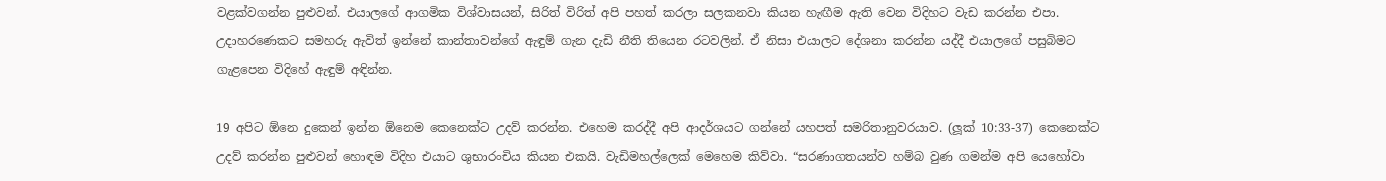වළක්වගන්න පුළුවන්. එයාලගේ ආගමික විශ්වාසයන්, සිරිත් විරිත් අපි පහත් කරලා සලකනවා කියන හැඟීම ඇති වෙන විදිහට වැඩ කරන්න එපා. උදාහරණෙකට සමහරු ඇවිත් ඉන්නේ කාන්තාවන්ගේ ඇඳුම් ගැන දැඩි නීති තියෙන රටවලින්. ඒ නිසා එයාලට දේශනා කරන්න යද්දී එයාලගේ පසුබිමට ගැළපෙන විදිහේ ඇඳුම් අඳින්න.

19 අපිට ඕනෙ දුකෙන් ඉන්න ඕනෙම කෙනෙක්ට උදව් කරන්න. එහෙම කරද්දී අපි ආදර්ශයට ගන්නේ යහපත් සමරිතානුවරයාව. (ලූක් 10:33-37) කෙනෙක්ට උදව් කරන්න පුළුවන් හොඳම විදිහ එයාට ශුභාරංචිය කියන එකයි. වැඩිමහල්ලෙක් මෙහෙම කිව්වා. “සරණාගතයන්ව හම්බ වුණ ගමන්ම අපි යෙහෝවා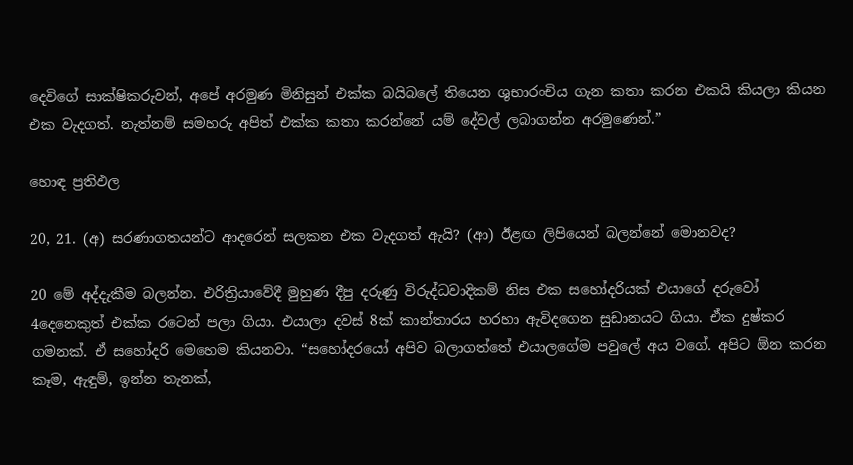දෙවිගේ සාක්ෂිකරුවන්, අපේ අරමුණ මිනිසුන් එක්ක බයිබලේ තියෙන ශුභාරංචිය ගැන කතා කරන එකයි කියලා කියන එක වැදගත්. නැත්නම් සමහරු අපිත් එක්ක කතා කරන්නේ යම් දේවල් ලබාගන්න අරමුණෙන්.”

හොඳ ප්‍රතිඵල

20, 21. (අ) සරණාගතයන්ට ආදරෙන් සලකන එක වැදගත් ඇයි? (ආ) ඊළඟ ලිපියෙන් බලන්නේ මොනවද?

20 මේ අද්දැකීම බලන්න. එරිත්‍රියාවේදී මුහුණ දීපු දරුණු විරුද්ධවාදිකම් නිස එක සහෝදරියක් එයාගේ දරුවෝ 4දෙනෙකුත් එක්ක රටෙන් පලා ගියා. එයාලා දවස් 8ක් කාන්තාරය හරහා ඇවිදගෙන සුඩානයට ගියා. ඒක දුෂ්කර ගමනක්. ඒ සහෝදරි මෙහෙම කියනවා. “සහෝදරයෝ අපිව බලාගත්තේ එයාලගේම පවුලේ අය වගේ. අපිට ඕන කරන කෑම, ඇඳුම්, ඉන්න තැනක්,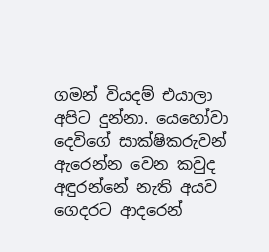ගමන් වියදම් එයාලා අපිට දුන්නා. යෙහෝවා දෙවිගේ සාක්ෂිකරුවන් ඇරෙන්න වෙන කවුද අඳුරන්නේ නැති අයව ගෙදරට ආදරෙන්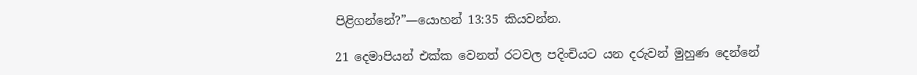පිළිගන්නේ?”—යොහන් 13:35 කියවන්න.

21 දෙමාපියන් එක්ක වෙනත් රටවල පදිංචියට යන දරුවන් මුහුණ දෙන්නේ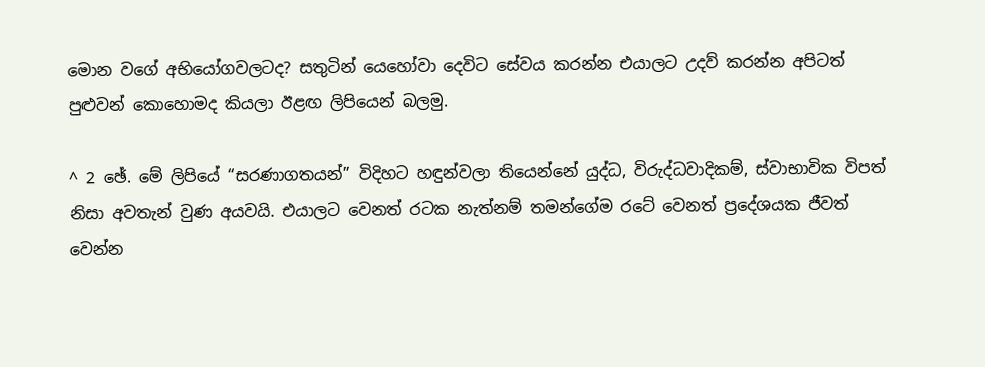මොන වගේ අභියෝගවලටද? සතුටින් යෙහෝවා දෙවිට සේවය කරන්න එයාලට උදව් කරන්න අපිටත් පුළුවන් කොහොමද කියලා ඊළඟ ලිපියෙන් බලමු.

^ 2 ඡේ. මේ ලිපියේ “සරණාගතයන්” විදිහට හඳුන්වලා තියෙන්නේ යුද්ධ, විරුද්ධවාදිකම්, ස්වාභාවික විපත් නිසා අවතැන් වුණ අයවයි. එයාලට වෙනත් රටක නැත්නම් තමන්ගේම රටේ වෙනත් ප්‍රදේශයක ජීවත් වෙන්න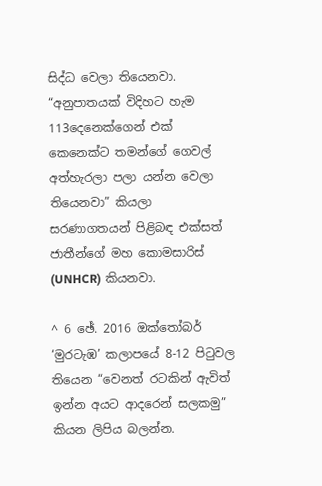සිද්ධ වෙලා තියෙනවා. “අනුපාතයක් විදිහට හැම 113දෙනෙක්ගෙන් එක් කෙනෙක්ට තමන්ගේ ගෙවල් අත්හැරලා පලා යන්න වෙලා තියෙනවා” කියලා සරණාගතයන් පිළිබඳ එක්සත් ජාතීන්ගේ මහ කොමසාරිස් (UNHCR) කියනවා.

^ 6 ඡේ. 2016 ඔක්තෝබර් ‘මුරටැඹ’ කලාපයේ 8-12 පිටුවල තියෙන “වෙනත් රටකින් ඇවිත් ඉන්න අයට ආදරෙන් සලකමු” කියන ලිපිය බලන්න.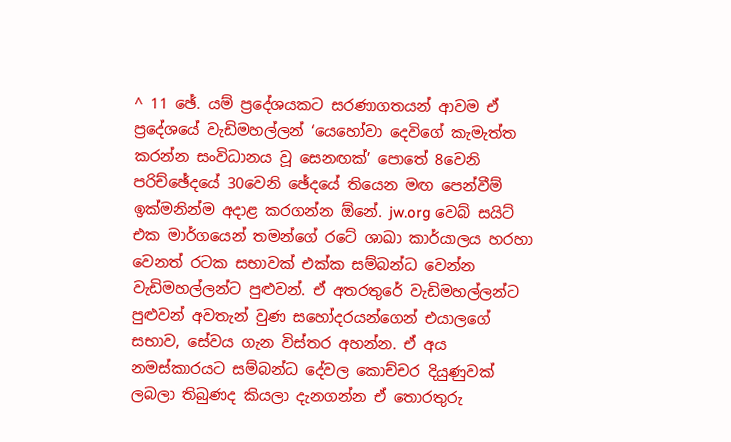^ 11 ඡේ. යම් ප්‍රදේශයකට සරණාගතයන් ආවම ඒ ප්‍රදේශයේ වැඩිමහල්ලන් ‘යෙහෝවා දෙවිගේ කැමැත්ත කරන්න සංවිධානය වූ සෙනඟක්’ පොතේ 8වෙනි පරිච්ඡේදයේ 30වෙනි ඡේදයේ තියෙන මඟ පෙන්වීම් ඉක්මනින්ම අදාළ කරගන්න ඕනේ. jw.org වෙබ් සයිට් එක මාර්ගයෙන් තමන්ගේ රටේ ශාඛා කාර්යාලය හරහා වෙනත් රටක සභාවක් එක්ක සම්බන්ධ වෙන්න වැඩිමහල්ලන්ට පුළුවන්. ඒ අතරතුරේ වැඩිමහල්ලන්ට පුළුවන් අවතැන් වුණ සහෝදරයන්ගෙන් එයාලගේ සභාව, සේවය ගැන විස්තර අහන්න. ඒ අය නමස්කාරයට සම්බන්ධ දේවල කොච්චර දියුණුවක් ලබලා තිබුණද කියලා දැනගන්න ඒ තොරතුරු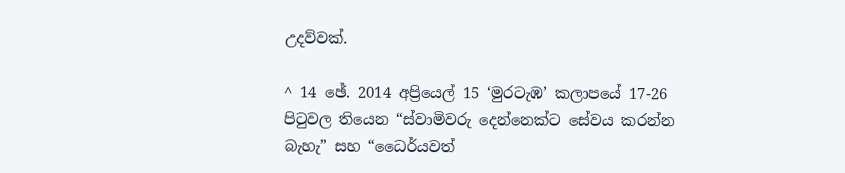උදව්වක්.

^ 14 ඡේ. 2014 අප්‍රියෙල් 15 ‘මුරටැඹ’ කලාපයේ 17-26 පිටුවල තියෙන “ස්වාමිවරු දෙන්නෙක්ට සේවය කරන්න බැහැ” සහ “ධෛර්යවත්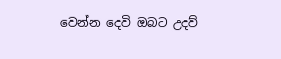වෙන්න දෙවි ඔබට උදව්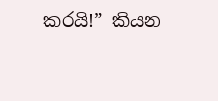කරයි!” කියන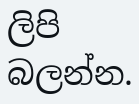ලිපි බලන්න.